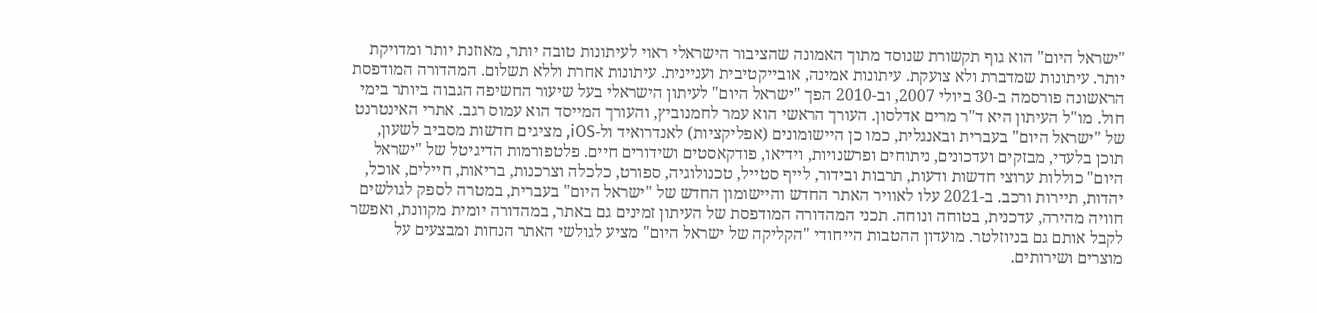"ישראל היום" הוא גוף תקשורת שנוסד מתוך האמונה שהציבור הישראלי ראוי לעיתונות טובה יותר, מאוזנת יותר ומדויקת יותר. עיתונות שמדברת ולא צועקת. עיתונות אמינה, אובייקטיבית ועניינית. עיתונות אחרת וללא תשלום. המהדורה המודפסת הראשונה פורסמה ב-30 ביולי 2007, וב-2010 הפך "ישראל היום" לעיתון הישראלי בעל שיעור החשיפה הגבוה ביותר בימי חול. מו"ל העיתון היא ד"ר מרים אדלסון. העורך הראשי הוא עמר לחמנוביץ, והעורך המייסד הוא עמוס רגב. אתרי האינטרנט של "ישראל היום" בעברית ובאנגלית, כמו כן היישומונים (אפליקציות) לאנדרואיד ול-iOS, מציגים חדשות מסביב לשעון, תוכן בלעדי, מבזקים ועדכונים, ניתוחים ופרשנויות, וידיאו, פודקאסטים ושידורים חיים. פלטפורמות הדיגיטל של "ישראל היום" כוללות ערוצי חדשות ודעות, תרבות ובידור, לייף סטייל, טכנולוגיה, ספורט, כלכלה וצרכנות, בריאות, חיילים, אוכל, יהדות, תיירות ורכב. ב-2021 עלו לאוויר האתר החדש והיישומון החדש של "ישראל היום" בעברית, במטרה לספק לגולשים חוויה מהירה, עדכנית, בטוחה ונוחה. תכני המהדורה המודפסת של העיתון זמינים גם באתר, במהדורה יומית מקוונת, ואפשר לקבל אותם גם בניוזלטר. מועדון ההטבות הייחודי "הקליקה של ישראל היום" מציע לגולשי האתר הנחות ומבצעים על מוצרים ושירותים.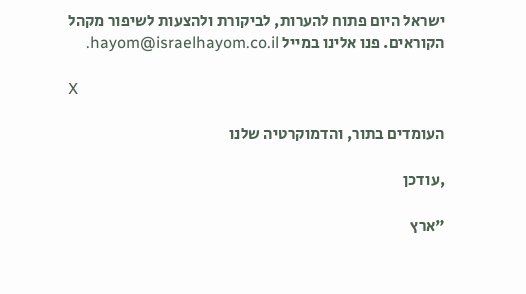ישראל היום פתוח להערות, לביקורת ולהצעות לשיפור מקהל הקוראים. פנו אלינו במייל hayom@israelhayom.co.il.

X

העומדים בתור, והדמוקרטיה שלנו

,עודכן

"ארץ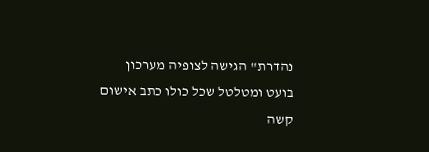נהדרת" הגישה לצופיה מערכון בועט ומטלטל שכל כולו כתב אישום קשה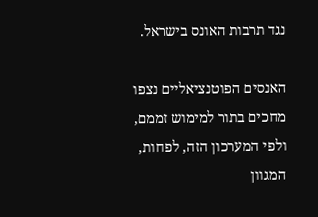נגד תרבות האונס בישראל.

האנסים הפוטנציאליים נצפו מחכים בתור למימוש זממם, ולפי המערכון הזה, לפחות, המגוון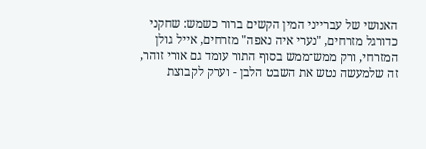האנושי של עברייני המין הקשים ברור כשמש: שחקני כדורגל מזרחים, "נערי איה נאפה" מזרחים, אייל גולן המזרחי, ורק ממש־ממש בסוף התור עומד גם אורי זוהר, זה שלמעשה נטש את השבט הלבן - וערק לקבוצת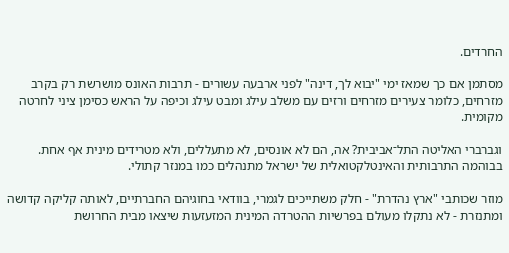החרדים.

מסתמן אם כך שמאז ימי "יבוא לך, דינה" לפני ארבעה עשורים - תרבות האונס מושרשת רק בקרב מזרחים, כלומר צעירים מזרחים ורזים עם משלב עילג ומבט עילג וכיפה על הראש כסימן ציני לחרטה מקומית.

וגברברי האליטה התל־אביבית? אה, הם לא אונסים, לא מתעללים, ולא מטרידים מינית אף אחת. בבוהמה התרבותית והאינטלקטואלית של ישראל מתנהלים כמו במנזר קתולי.

מוזר שכותבי "ארץ נהדרת" - חלק משתייכים לגמרי, בוודאי בחוגיהם החברתיים, לאותה קליקה קדושה ומתנזרת - לא נתקלו מעולם בפרשיות ההטרדה המינית המזעזעות שיצאו מבית החרושת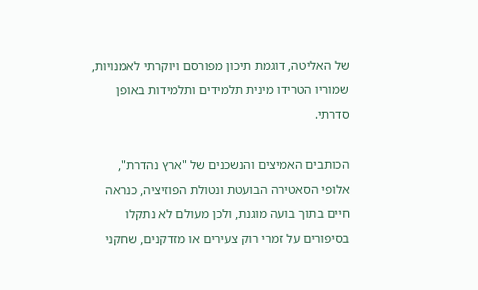של האליטה, דוגמת תיכון מפורסם ויוקרתי לאמנויות, שמוריו הטרידו מינית תלמידים ותלמידות באופן סדרתי.

הכותבים האמיצים והנשכנים של "ארץ נהדרת", אלופי הסאטירה הבועטת ונטולת הפוזיציה, כנראה חיים בתוך בועה מוגנת, ולכן מעולם לא נתקלו בסיפורים על זמרי רוק צעירים או מזדקנים, שחקני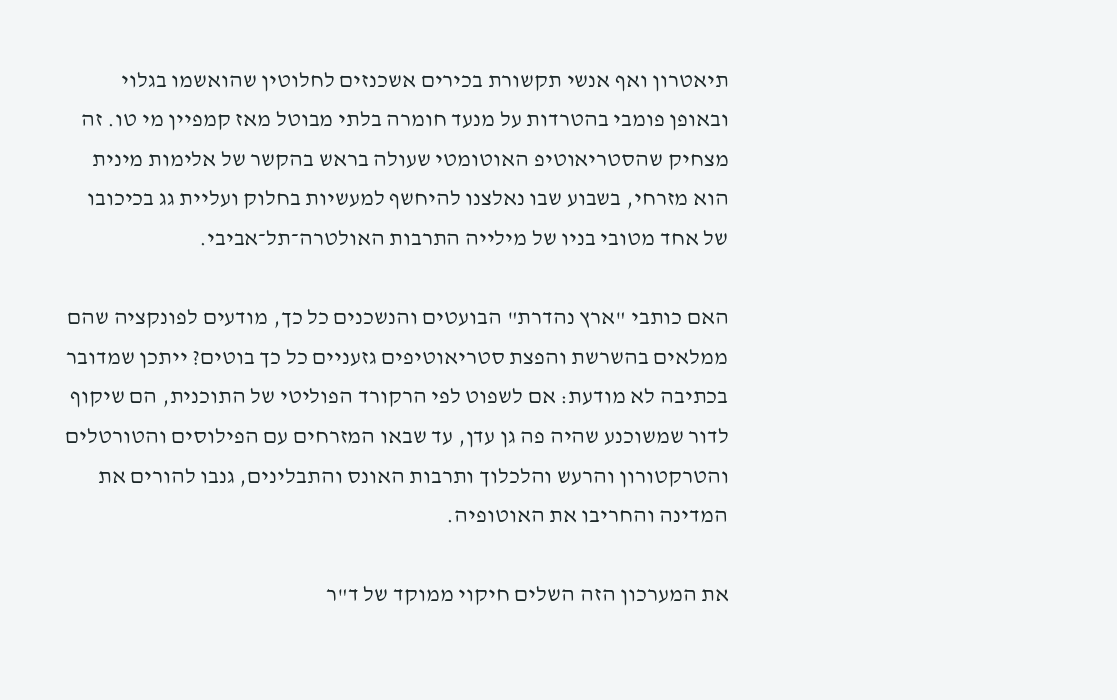תיאטרון ואף אנשי תקשורת בכירים אשכנזים לחלוטין שהואשמו בגלוי ובאופן פומבי בהטרדות על מנעד חומרה בלתי מבוטל מאז קמפיין מי טו. זה מצחיק שהסטריאוטיפ האוטומטי שעולה בראש בהקשר של אלימות מינית הוא מזרחי, בשבוע שבו נאלצנו להיחשף למעשיות בחלוק ועליית גג בכיכובו של אחד מטובי בניו של מילייה התרבות האולטרה־תל־אביבי.

האם כותבי "ארץ נהדרת" הבועטים והנשכנים כל כך, מודעים לפונקציה שהם ממלאים בהשרשת והפצת סטריאוטיפים גזעניים כל כך בוטים? ייתכן שמדובר בכתיבה לא מודעת: אם לשפוט לפי הרקורד הפוליטי של התוכנית, הם שיקוף לדור שמשוכנע שהיה פה גן עדן, עד שבאו המזרחים עם הפילוסים והטורטלים והטרקטורון והרעש והלכלוך ותרבות האונס והתבלינים, גנבו להורים את המדינה והחריבו את האוטופיה.

את המערכון הזה השלים חיקוי ממוקד של ד"ר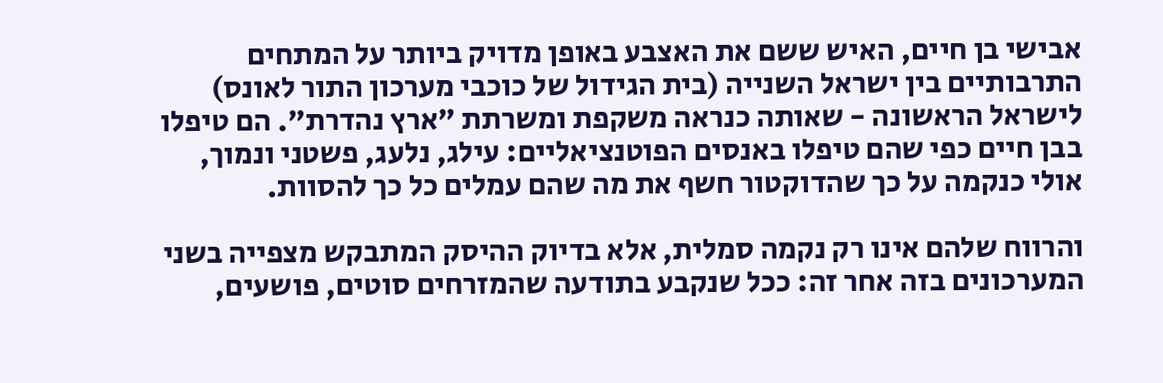אבישי בן חיים, האיש ששם את האצבע באופן מדויק ביותר על המתחים התרבותיים בין ישראל השנייה (בית הגידול של כוכבי מערכון התור לאונס) לישראל הראשונה - שאותה כנראה משקפת ומשרתת "ארץ נהדרת". הם טיפלו בבן חיים כפי שהם טיפלו באנסים הפוטנציאליים: עילג, נלעג, פשטני ונמוך, אולי כנקמה על כך שהדוקטור חשף את מה שהם עמלים כל כך להסוות.

והרווח שלהם אינו רק נקמה סמלית, אלא בדיוק ההיסק המתבקש מצפייה בשני המערכונים בזה אחר זה: ככל שנקבע בתודעה שהמזרחים סוטים, פושעים,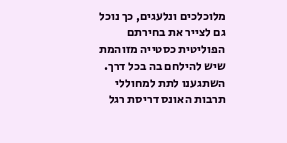מלוכלכים ונלעגים, כך נוכל גם לצייר את בחירתם הפוליטית כסטייה מזוהמת שיש להילחם בה בכל דרך. השתגענו לתת למחוללי תרבות האונס דריסת רגל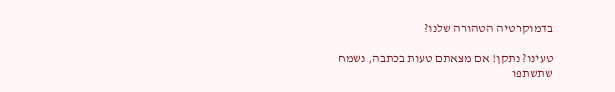בדמוקרטיה הטהורה שלנו?

טעינו? נתקן! אם מצאתם טעות בכתבה, נשמח שתשתפו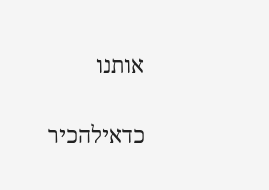אותנו

כדאילהכיר